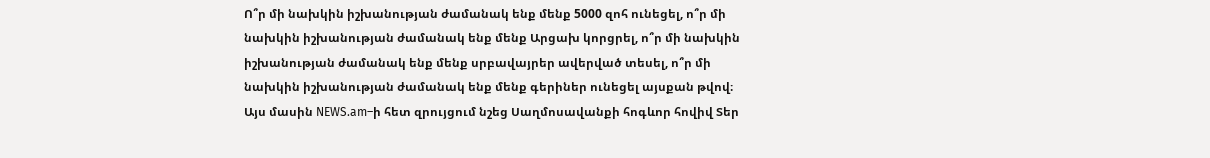Ո՞ր մի նախկին իշխանության ժամանակ ենք մենք 5000 զոհ ունեցել, ո՞ր մի նախկին իշխանության ժամանակ ենք մենք Արցախ կորցրել, ո՞ր մի նախկին իշխանության ժամանակ ենք մենք սրբավայրեր ավերված տեսել, ո՞ր մի նախկին իշխանության ժամանակ ենք մենք գերիներ ունեցել այսքան թվով։ Այս մասին NEWS.am–ի հետ զրույցում նշեց Սաղմոսավանքի հոգևոր հովիվ Տեր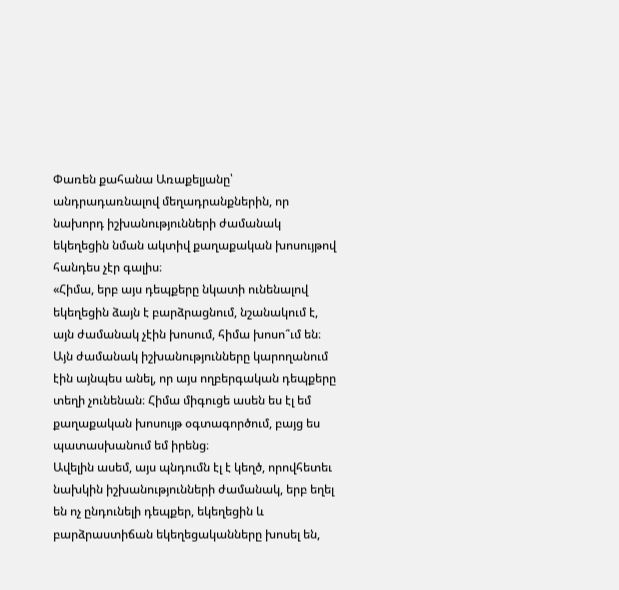Փառեն քահանա Առաքելյանը՝ անդրադառնալով մեղադրանքներին, որ նախորդ իշխանությունների ժամանակ եկեղեցին նման ակտիվ քաղաքական խոսույթով հանդես չէր գալիս։
«Հիմա, երբ այս դեպքերը նկատի ունենալով եկեղեցին ձայն է բարձրացնում, նշանակում է, այն ժամանակ չէին խոսում, հիմա խոսո՞ւմ են։ Այն ժամանակ իշխանությունները կարողանում էին այնպես անել, որ այս ողբերգական դեպքերը տեղի չունենան։ Հիմա միգուցե ասեն ես էլ եմ քաղաքական խոսույթ օգտագործում, բայց ես պատասխանում եմ իրենց։
Ավելին ասեմ, այս պնդումն էլ է կեղծ, որովհետեւ նախկին իշխանությունների ժամանակ, երբ եղել են ոչ ընդունելի դեպքեր, եկեղեցին և բարձրաստիճան եկեղեցականները խոսել են,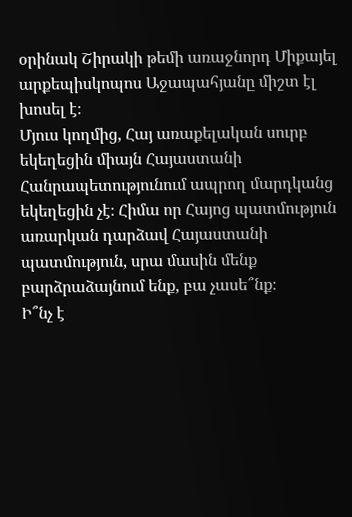օրինակ Շիրակի թեմի առաջնորդ Միքայել արքեպիսկոպոս Աջապահյանը միշտ էլ խոսել է։
Մյուս կողմից, Հայ առաքելական սուրբ եկեղեցին միայն Հայաստանի Հանրապետությունում ապրող մարդկանց եկեղեցին չէ։ Հիմա որ Հայոց պատմություն առարկան դարձավ Հայաստանի պատմություն, սրա մասին մենք բարձրաձայնում ենք, բա չասե՞նք։
Ի՞նչ է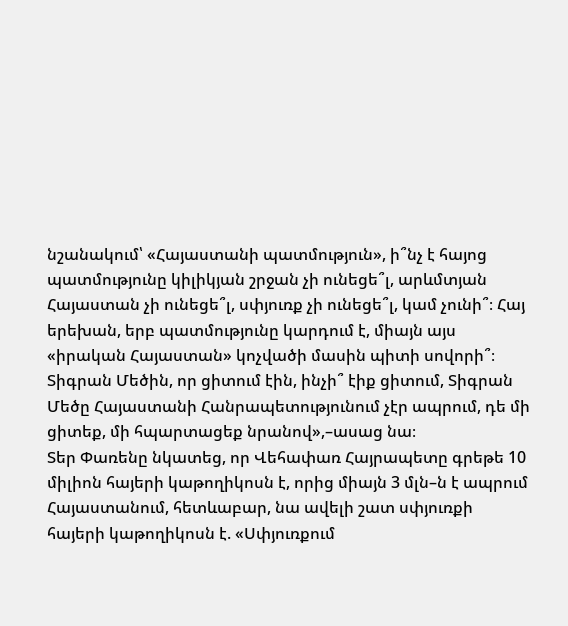նշանակում՝ «Հայաստանի պատմություն», ի՞նչ է հայոց պատմությունը կիլիկյան շրջան չի ունեցե՞լ, արևմտյան Հայաստան չի ունեցե՞լ, սփյուռք չի ունեցե՞լ, կամ չունի՞։ Հայ երեխան, երբ պատմությունը կարդում է, միայն այս «իրական Հայաստան» կոչվածի մասին պիտի սովորի՞։ Տիգրան Մեծին, որ ցիտում էին, ինչի՞ էիք ցիտում, Տիգրան Մեծը Հայաստանի Հանրապետությունում չէր ապրում, դե մի ցիտեք, մի հպարտացեք նրանով»,–ասաց նա։
Տեր Փառենը նկատեց, որ Վեհափառ Հայրապետը գրեթե 10 միլիոն հայերի կաթողիկոսն է, որից միայն 3 մլն–ն է ապրում Հայաստանում, հետևաբար, նա ավելի շատ սփյուռքի հայերի կաթողիկոսն է. «Սփյուռքում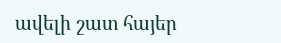ավելի շատ հայեր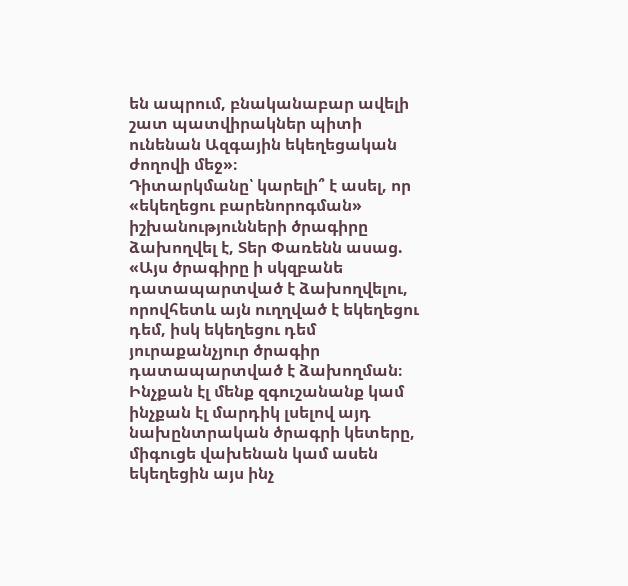են ապրում, բնականաբար ավելի շատ պատվիրակներ պիտի ունենան Ազգային եկեղեցական ժողովի մեջ»։
Դիտարկմանը՝ կարելի՞ է ասել, որ «եկեղեցու բարենորոգման» իշխանությունների ծրագիրը ձախողվել է, Տեր Փառենն ասաց. «Այս ծրագիրը ի սկզբանե դատապարտված է ձախողվելու, որովհետև այն ուղղված է եկեղեցու դեմ, իսկ եկեղեցու դեմ յուրաքանչյուր ծրագիր դատապարտված է ձախողման։ Ինչքան էլ մենք զգուշանանք կամ ինչքան էլ մարդիկ լսելով այդ նախընտրական ծրագրի կետերը, միգուցե վախենան կամ ասեն եկեղեցին այս ինչ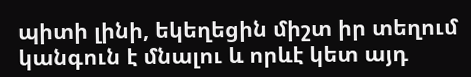պիտի լինի, եկեղեցին միշտ իր տեղում կանգուն է մնալու և որևէ կետ այդ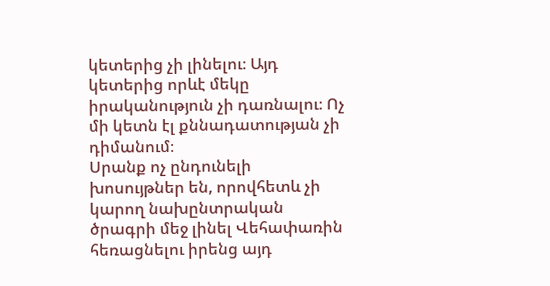կետերից չի լինելու։ Այդ կետերից որևէ մեկը իրականություն չի դառնալու։ Ոչ մի կետն էլ քննադատության չի դիմանում։
Սրանք ոչ ընդունելի խոսույթներ են, որովհետև չի կարող նախընտրական ծրագրի մեջ լինել Վեհափառին հեռացնելու իրենց այդ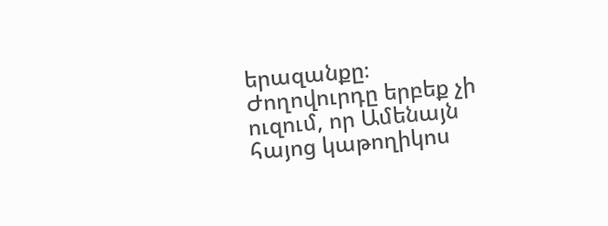երազանքը։ Ժողովուրդը երբեք չի ուզում, որ Ամենայն հայոց կաթողիկոս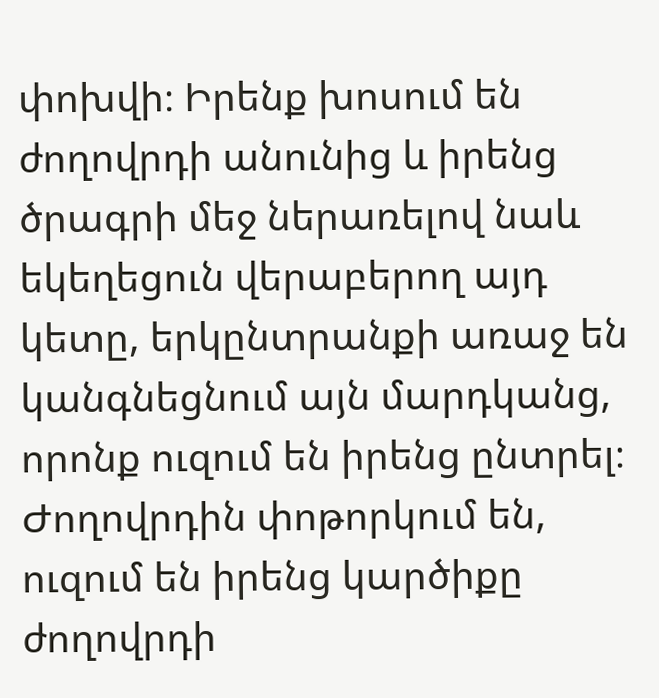փոխվի։ Իրենք խոսում են ժողովրդի անունից և իրենց ծրագրի մեջ ներառելով նաև եկեղեցուն վերաբերող այդ կետը, երկընտրանքի առաջ են կանգնեցնում այն մարդկանց, որոնք ուզում են իրենց ընտրել։
Ժողովրդին փոթորկում են, ուզում են իրենց կարծիքը ժողովրդի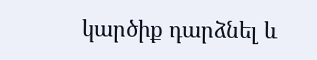կարծիք դարձնել և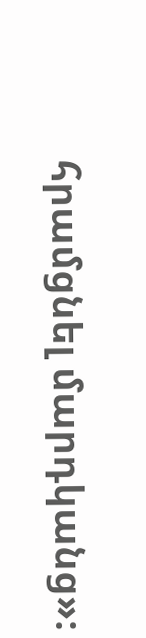հրամցնել մարդկանց»։